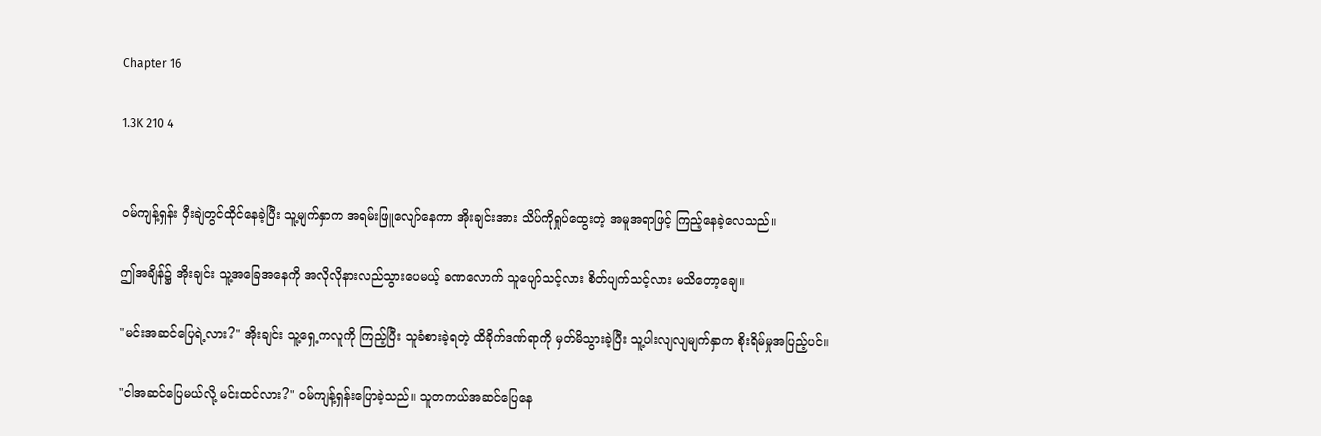Chapter 16

1.3K 210 4


ဝမ်ကျန့်ရှန်း ဝှီးချဲတွင်ထိုင်နေခဲ့ပြီး သူ့မျက်နှာက အရမ်းဖြူလျော်နေကာ အိုးချင်းအား သိပ်ကိုရှုပ်ထွေးတဲ့ အမူအရာဖြင့် ကြည့်နေခဲ့လေသည်။

ဤအချိန်၌ အိုးချင်း သူ့အခြေအနေကို အလိုလိုနားလည်သွားပေမယ့် ခဏလောက် သူပျော်သင့်လား စိတ်ပျက်သင့်လား မသိတော့ချေ။

"မင်းအဆင်ပြေရဲ့လား?" အိုးချင်း သူ့ရှေ့ကလူကို ကြည့်ပြီး သူခံစားခဲ့ရတဲ့ ထိခိုက်ဒဏ်ရာကို မှတ်မိသွားခဲ့ပြီး သူ့ပါးလျလျမျက်နှာက စိုးရိမ်မှုအပြည့်ပင်။

"ငါအဆင်ပြေမယ်လို့ မင်းထင်လား?" ဝမ်ကျန့်ရှန်းပြောခဲ့သည်။ သူတကယ်အဆင်ပြေနေ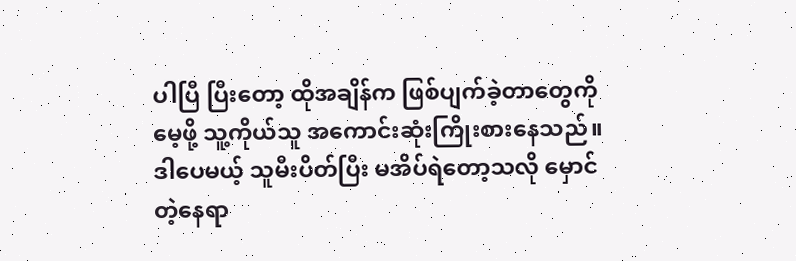ပါပြီ ပြီးတော့ ထိုအချိန်က ဖြစ်ပျက်ခဲ့တာတွေကို မေ့ဖို့ သူ့ကိုယ်သူ အကောင်းဆုံးကြိုးစားနေသည်။ ဒါပေမယ့် သူမီးပိတ်ပြီး မအိပ်ရဲတော့သလို မှောင်တဲ့နေရာ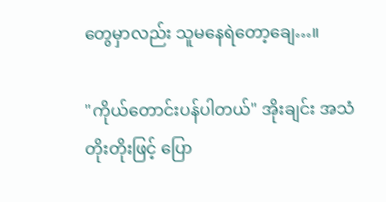တွေမှာလည်း သူမနေရဲတော့ချေ…။

"ကိုယ်‌တောင်းပန်ပါတယ်" အိုးချင်း အသံတိုးတိုးဖြင့် ပြော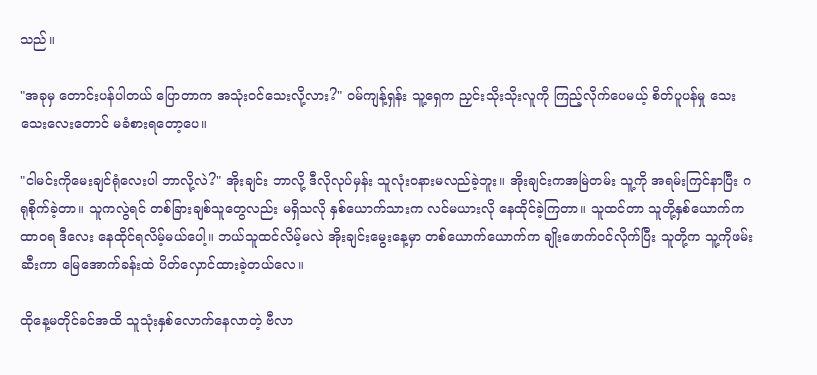သည်။

"အခုမှ ‌တောင်းပန်ပါတယ် ပြောတာက အသုံးဝင်သေးလို့လား?" ဝမ်ကျန့်ရှန်း သူ့ရှေက ညှင်းသိုးသိုးလူကို ကြည့်လိုက်ပေမယ့် စိတ်ပူပန်မှု သေးသေးလေးတောင် မခံစားရတော့ပေ။

"ငါမင်းကို‌မေးချင်ရုံလေးပါ ဘာလို့လဲ?" အိုးချင်း ဘာလို့ ဒီလိုလုပ်မှန်း သူလုံးဝနားမလည်ခဲ့ဘူး။ အိုးချင်းကအမြဲတမ်း သူ့ကို အရမ်းကြင်နာပြီး ဂရုစိုက်ခဲ့တာ။ သူကလွဲရင် တစ်ခြားချစ်သူတွေလည်း မရှိသလို နှစ်ယောက်သားက လင်မယားလို နေထိုင်ခဲ့ကြတာ။ သူထင်တာ သူတို့နှစ်ယောက်က ထာဝရ ဒီလေး နေထိုင်ရလိမ့်မယ်ပေါ့။ ဘယ်သူထင်လိမ့်မလဲ အိုးချင်းမွေးနေ့မှာ တစ်ယောက်ယောက်က ချိုးဖောက်ဝင်လိုက်ပြီး သူတို့က သူ့ကိုဖမ်းဆီးကာ မြေအောက်ခန်းထဲ ပိတ်လှောင်ထားခဲ့တယ်လေ။

ထိုနေ့မတိုင်ခင်အထိ သူသုံးနှစ်လောက်နေလာတဲ့ ဗီလာ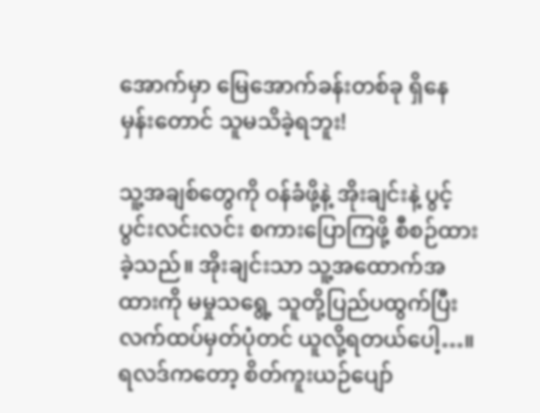အောက်မှာ မြေအောက်ခန်းတစ်ခု ရှိနေမှန်း‌တောင် သူမသိခဲ့ရဘူး!

သူ့အချစ်တွေကို ဝန်ခံဖို့နဲ့ အိုးချင်းနဲ့ ပွင့်ပွင်းလင်းလင်း စကားပြောကြဖို့ စီစဉ်ထားခဲ့သည်။ အိုးချင်းသာ သူ့အထောက်အထားကို မမှုသ‌ရွေ့ သူတို့ပြည်ပထွက်ပြီး လက်ထပ်မှတ်ပုံတင် ယူလို့ရတယ်ပေါ့…။ ရလဒ်ကတော့ စိတ်ကူးယဉ်ပျော်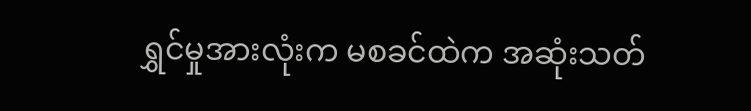ရွှင်မှုအားလုံးက မစခင်ထဲက အဆုံးသတ်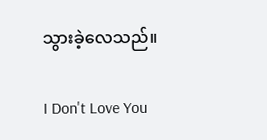သွားခဲ့လေသည်။

I Don't Love You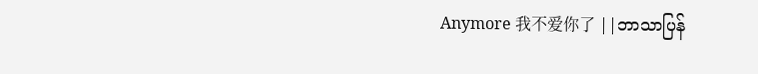Anymore 我不爱你了 ||ဘာသာပြန်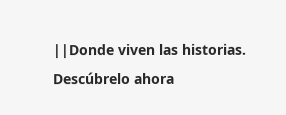||Donde viven las historias. Descúbrelo ahora